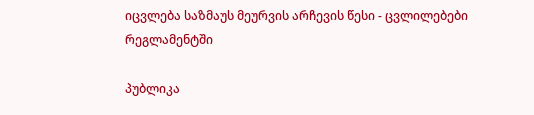იცვლება საზმაუს მეურვის არჩევის წესი - ცვლილებები რეგლამენტში

პუბლიკა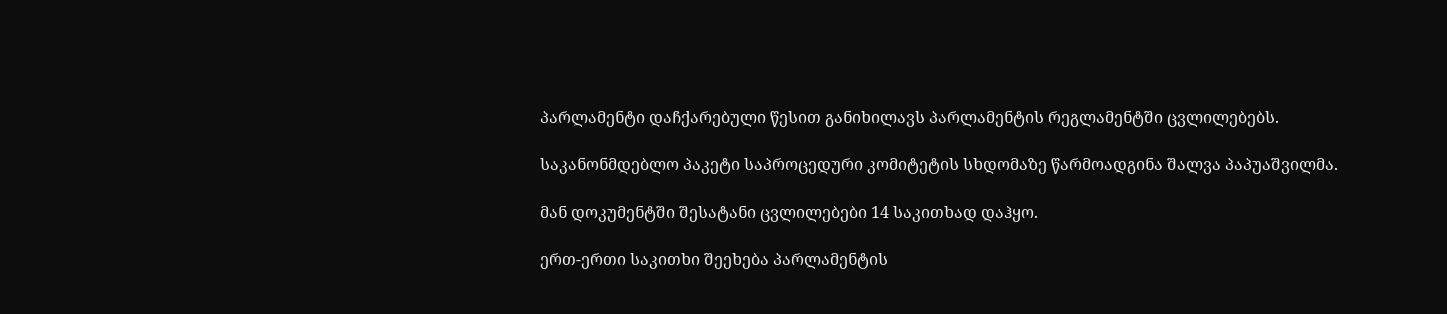პარლამენტი დაჩქარებული წესით განიხილავს პარლამენტის რეგლამენტში ცვლილებებს.

საკანონმდებლო პაკეტი საპროცედური კომიტეტის სხდომაზე წარმოადგინა შალვა პაპუაშვილმა.

მან დოკუმენტში შესატანი ცვლილებები 14 საკითხად დაჰყო.

ერთ-ერთი საკითხი შეეხება პარლამენტის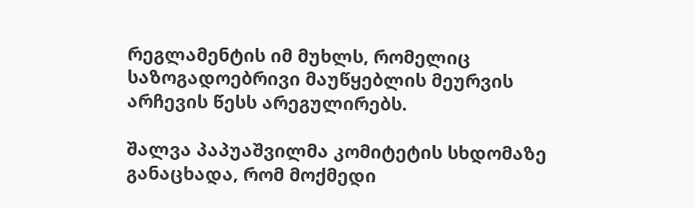რეგლამენტის იმ მუხლს, რომელიც საზოგადოებრივი მაუწყებლის მეურვის არჩევის წესს არეგულირებს.

შალვა პაპუაშვილმა კომიტეტის სხდომაზე განაცხადა, რომ მოქმედი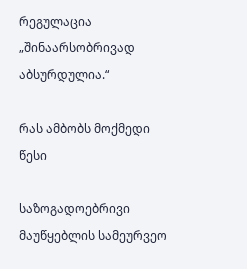რეგულაცია „შინაარსობრივად აბსურდულია.“

რას ამბობს მოქმედი წესი

საზოგადოებრივი მაუწყებლის სამეურვეო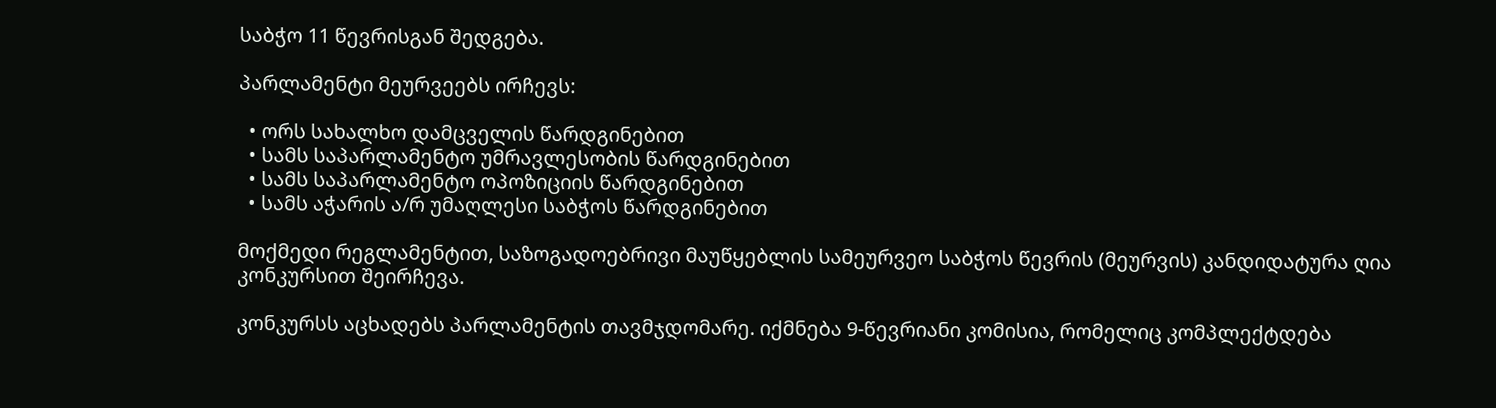საბჭო 11 წევრისგან შედგება.

პარლამენტი მეურვეებს ირჩევს:

  • ორს სახალხო დამცველის წარდგინებით
  • სამს საპარლამენტო უმრავლესობის წარდგინებით
  • სამს საპარლამენტო ოპოზიციის წარდგინებით
  • სამს აჭარის ა/რ უმაღლესი საბჭოს წარდგინებით

მოქმედი რეგლამენტით, საზოგადოებრივი მაუწყებლის სამეურვეო საბჭოს წევრის (მეურვის) კანდიდატურა ღია კონკურსით შეირჩევა.

კონკურსს აცხადებს პარლამენტის თავმჯდომარე. იქმნება 9-წევრიანი კომისია, რომელიც კომპლექტდება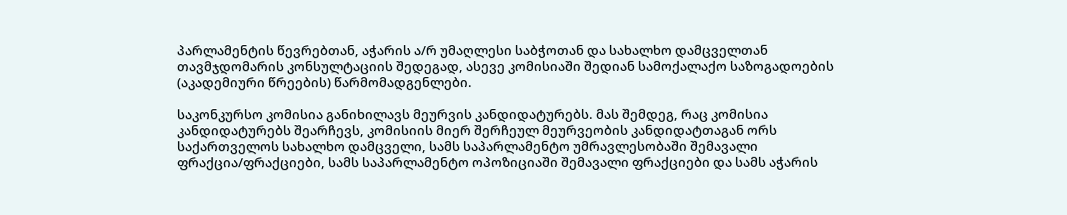პარლამენტის წევრებთან, აჭარის ა/რ უმაღლესი საბჭოთან და სახალხო დამცველთან თავმჯდომარის კონსულტაციის შედეგად, ასევე კომისიაში შედიან სამოქალაქო საზოგადოების (აკადემიური წრეების) წარმომადგენლები.

საკონკურსო კომისია განიხილავს მეურვის კანდიდატურებს. მას შემდეგ, რაც კომისია კანდიდატურებს შეარჩევს, კომისიის მიერ შერჩეულ მეურვეობის კანდიდატთაგან ორს საქართველოს სახალხო დამცველი, სამს საპარლამენტო უმრავლესობაში შემავალი ფრაქცია/ფრაქციები, სამს საპარლამენტო ოპოზიციაში შემავალი ფრაქციები და სამს აჭარის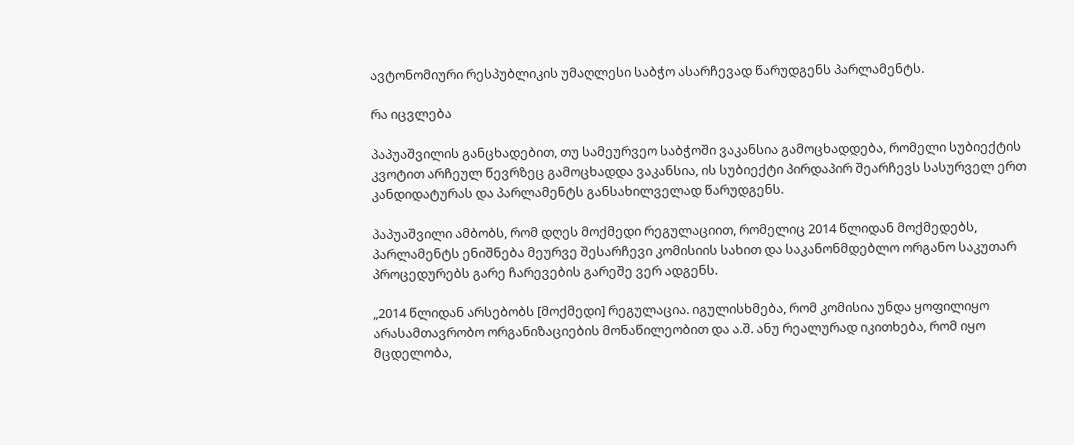ავტონომიური რესპუბლიკის უმაღლესი საბჭო ასარჩევად წარუდგენს პარლამენტს.

რა იცვლება

პაპუაშვილის განცხადებით, თუ სამეურვეო საბჭოში ვაკანსია გამოცხადდება, რომელი სუბიექტის კვოტით არჩეულ წევრზეც გამოცხადდა ვაკანსია, ის სუბიექტი პირდაპირ შეარჩევს სასურველ ერთ კანდიდატურას და პარლამენტს განსახილველად წარუდგენს.

პაპუაშვილი ამბობს, რომ დღეს მოქმედი რეგულაციით, რომელიც 2014 წლიდან მოქმედებს, პარლამენტს ენიშნება მეურვე შესარჩევი კომისიის სახით და საკანონმდებლო ორგანო საკუთარ პროცედურებს გარე ჩარევების გარეშე ვერ ადგენს.

„2014 წლიდან არსებობს [მოქმედი] რეგულაცია. იგულისხმება, რომ კომისია უნდა ყოფილიყო არასამთავრობო ორგანიზაციების მონაწილეობით და ა.შ. ანუ რეალურად იკითხება, რომ იყო მცდელობა,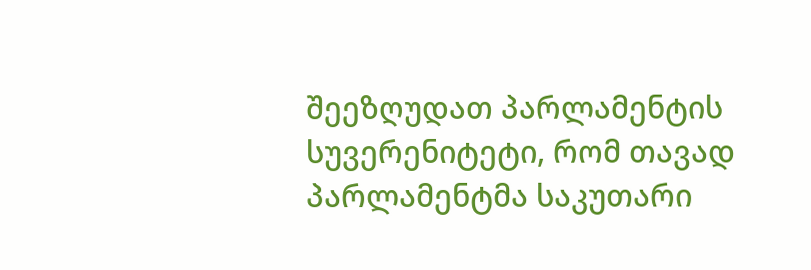შეეზღუდათ პარლამენტის სუვერენიტეტი, რომ თავად პარლამენტმა საკუთარი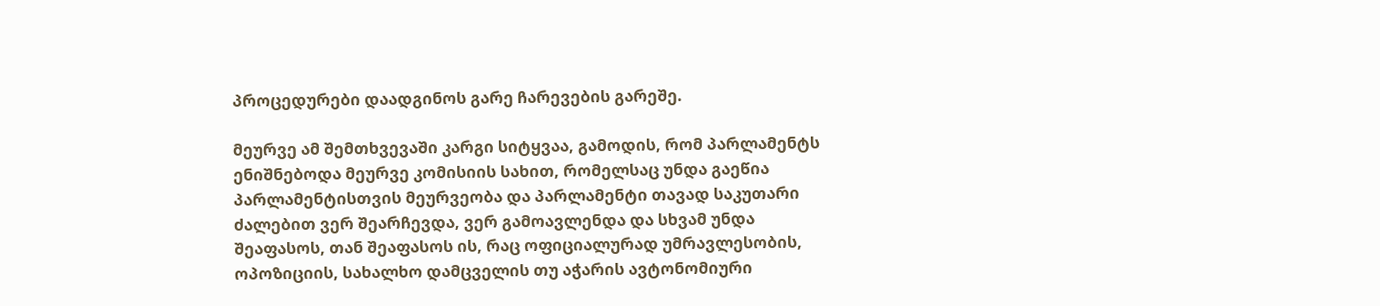პროცედურები დაადგინოს გარე ჩარევების გარეშე.

მეურვე ამ შემთხვევაში კარგი სიტყვაა, გამოდის, რომ პარლამენტს ენიშნებოდა მეურვე კომისიის სახით, რომელსაც უნდა გაეწია პარლამენტისთვის მეურვეობა და პარლამენტი თავად საკუთარი ძალებით ვერ შეარჩევდა, ვერ გამოავლენდა და სხვამ უნდა შეაფასოს, თან შეაფასოს ის, რაც ოფიციალურად უმრავლესობის, ოპოზიციის, სახალხო დამცველის თუ აჭარის ავტონომიური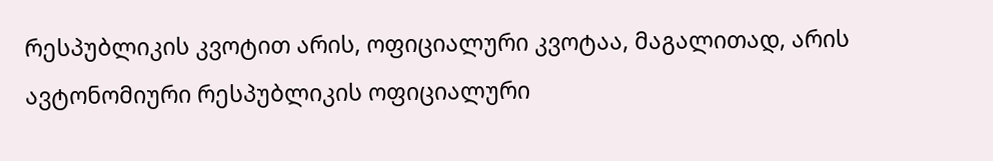რესპუბლიკის კვოტით არის, ოფიციალური კვოტაა, მაგალითად, არის ავტონომიური რესპუბლიკის ოფიციალური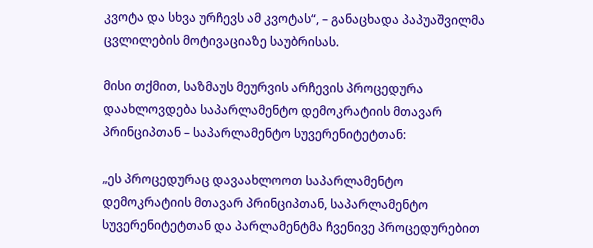კვოტა და სხვა ურჩევს ამ კვოტას“, – განაცხადა პაპუაშვილმა ცვლილების მოტივაციაზე საუბრისას.

მისი თქმით, საზმაუს მეურვის არჩევის პროცედურა დაახლოვდება საპარლამენტო დემოკრატიის მთავარ პრინციპთან – საპარლამენტო სუვერენიტეტთან:

„ეს პროცედურაც დავაახლოოთ საპარლამენტო დემოკრატიის მთავარ პრინციპთან, საპარლამენტო სუვერენიტეტთან და პარლამენტმა ჩვენივე პროცედურებით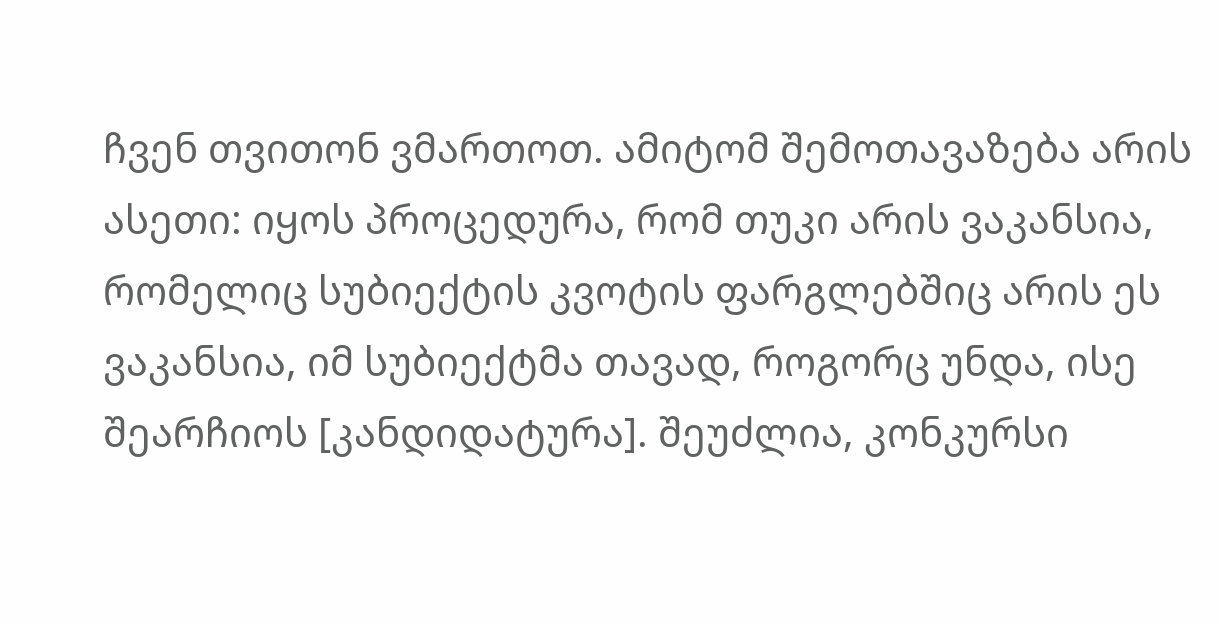ჩვენ თვითონ ვმართოთ. ამიტომ შემოთავაზება არის ასეთი: იყოს პროცედურა, რომ თუკი არის ვაკანსია, რომელიც სუბიექტის კვოტის ფარგლებშიც არის ეს ვაკანსია, იმ სუბიექტმა თავად, როგორც უნდა, ისე შეარჩიოს [კანდიდატურა]. შეუძლია, კონკურსი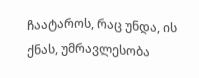ჩაატაროს, რაც უნდა, ის ქნას, უმრავლესობა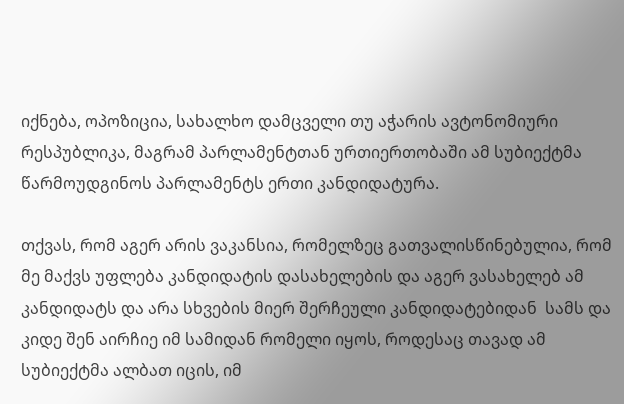იქნება, ოპოზიცია, სახალხო დამცველი თუ აჭარის ავტონომიური რესპუბლიკა, მაგრამ პარლამენტთან ურთიერთობაში ამ სუბიექტმა წარმოუდგინოს პარლამენტს ერთი კანდიდატურა.

თქვას, რომ აგერ არის ვაკანსია, რომელზეც გათვალისწინებულია, რომ მე მაქვს უფლება კანდიდატის დასახელების და აგერ ვასახელებ ამ კანდიდატს და არა სხვების მიერ შერჩეული კანდიდატებიდან  სამს და კიდე შენ აირჩიე იმ სამიდან რომელი იყოს, როდესაც თავად ამ სუბიექტმა ალბათ იცის, იმ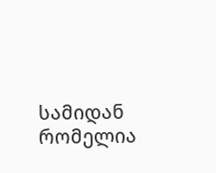სამიდან რომელია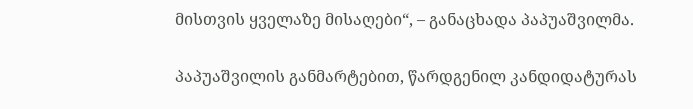მისთვის ყველაზე მისაღები“, – განაცხადა პაპუაშვილმა.

პაპუაშვილის განმარტებით, წარდგენილ კანდიდატურას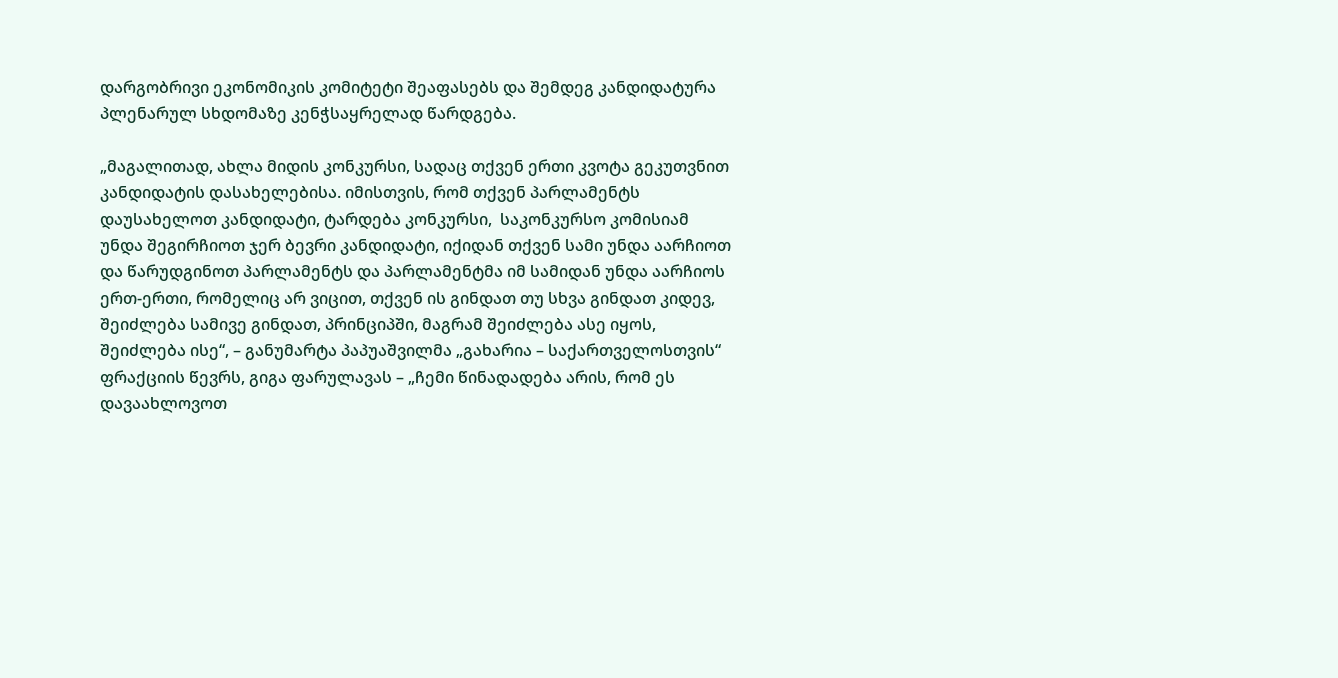დარგობრივი ეკონომიკის კომიტეტი შეაფასებს და შემდეგ კანდიდატურა პლენარულ სხდომაზე კენჭსაყრელად წარდგება.

„მაგალითად, ახლა მიდის კონკურსი, სადაც თქვენ ერთი კვოტა გეკუთვნით კანდიდატის დასახელებისა. იმისთვის, რომ თქვენ პარლამენტს დაუსახელოთ კანდიდატი, ტარდება კონკურსი,  საკონკურსო კომისიამ უნდა შეგირჩიოთ ჯერ ბევრი კანდიდატი, იქიდან თქვენ სამი უნდა აარჩიოთ და წარუდგინოთ პარლამენტს და პარლამენტმა იმ სამიდან უნდა აარჩიოს ერთ-ერთი, რომელიც არ ვიცით, თქვენ ის გინდათ თუ სხვა გინდათ კიდევ, შეიძლება სამივე გინდათ, პრინციპში, მაგრამ შეიძლება ასე იყოს, შეიძლება ისე“, – განუმარტა პაპუაშვილმა „გახარია – საქართველოსთვის“ ფრაქციის წევრს, გიგა ფარულავას – „ჩემი წინადადება არის, რომ ეს დავაახლოვოთ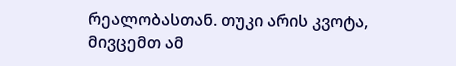რეალობასთან. თუკი არის კვოტა, მივცემთ ამ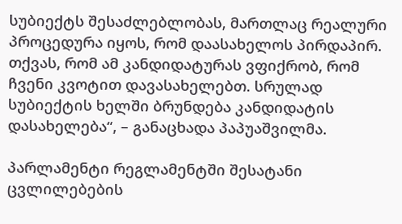სუბიექტს შესაძლებლობას, მართლაც რეალური პროცედურა იყოს, რომ დაასახელოს პირდაპირ. თქვას, რომ ამ კანდიდატურას ვფიქრობ, რომ ჩვენი კვოტით დავასახელებთ. სრულად სუბიექტის ხელში ბრუნდება კანდიდატის დასახელება“, – განაცხადა პაპუაშვილმა.

პარლამენტი რეგლამენტში შესატანი ცვლილებების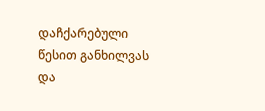დაჩქარებული წესით განხილვას და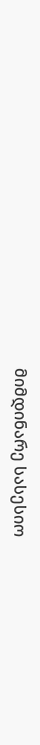მიმდინარე სასესიო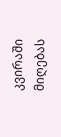კვირაში მიღებას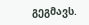გეგმავს.